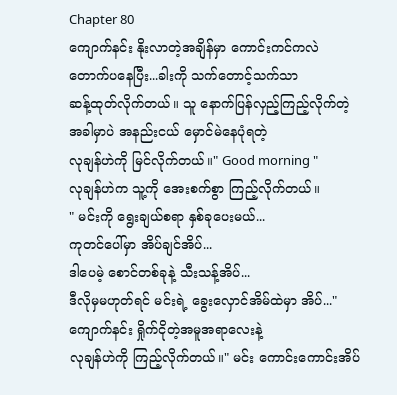Chapter 80
ကျောက်နင်း နိုးလာတဲ့အချိန်မှာ ကောင်းကင်ကလဲ တောက်ပနေပြီး...ခါးကို သက်တောင့်သက်သာ
ဆန့်ထုတ်လိုက်တယ်။ သူ နောက်ပြန်လှည့်ကြည့်လိုက်တဲ့အခါမှာပဲ အနည်းငယ် မှောင်မဲနေပုံရတဲ့
လုချန်ဟဲကို မြင်လိုက်တယ်။" Good morning "
လုချန်ဟဲက သူ့ကို အေးစက်စွာ ကြည့်လိုက်တယ်။
" မင်းကို ရွေးချယ်စရာ နှစ်ခုပေးမယ်...
ကုတင်ပေါ်မှာ အိပ်ချင်အိပ်...
ဒါပေမဲ့ စောင်တစ်ခုနဲ့ သီးသန့်အိပ်...
ဒီလိုမှမဟုတ်ရင် မင်းရဲ့ ခွေးလှောင်အိမ်ထဲမှာ အိပ်..."ကျောက်နင်း ရှိုက်ငိုတဲ့အမူအရာလေးနဲ့
လုချန်ဟဲကို ကြည့်လိုက်တယ်။" မင်း ကောင်းကောင်းအိပ်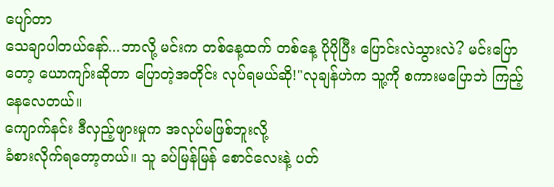ပျော်တာ
သေချာပါတယ်နော်...ဘာလို့ မင်းက တစ်နေ့ထက် တစ်နေ့ ပိုပိုပြီး ပြောင်းလဲသွားလဲ? မင်းပြောတော့ ယောကျာ်းဆိုတာ ပြောတဲ့အတိုင်း လုပ်ရမယ်ဆို!"လုချန်ဟဲက သူ့ကို စကားမပြောဘဲ ကြည့်နေလေတယ်။
ကျောက်နင်း ဒီလှည့်ဖျားမှုက အလုပ်မဖြစ်ဘူးလို့
ခံစားလိုက်ရတော့တယ်။ သူ ခပ်မြန်မြန် စောင်လေးနဲ့ ပတ်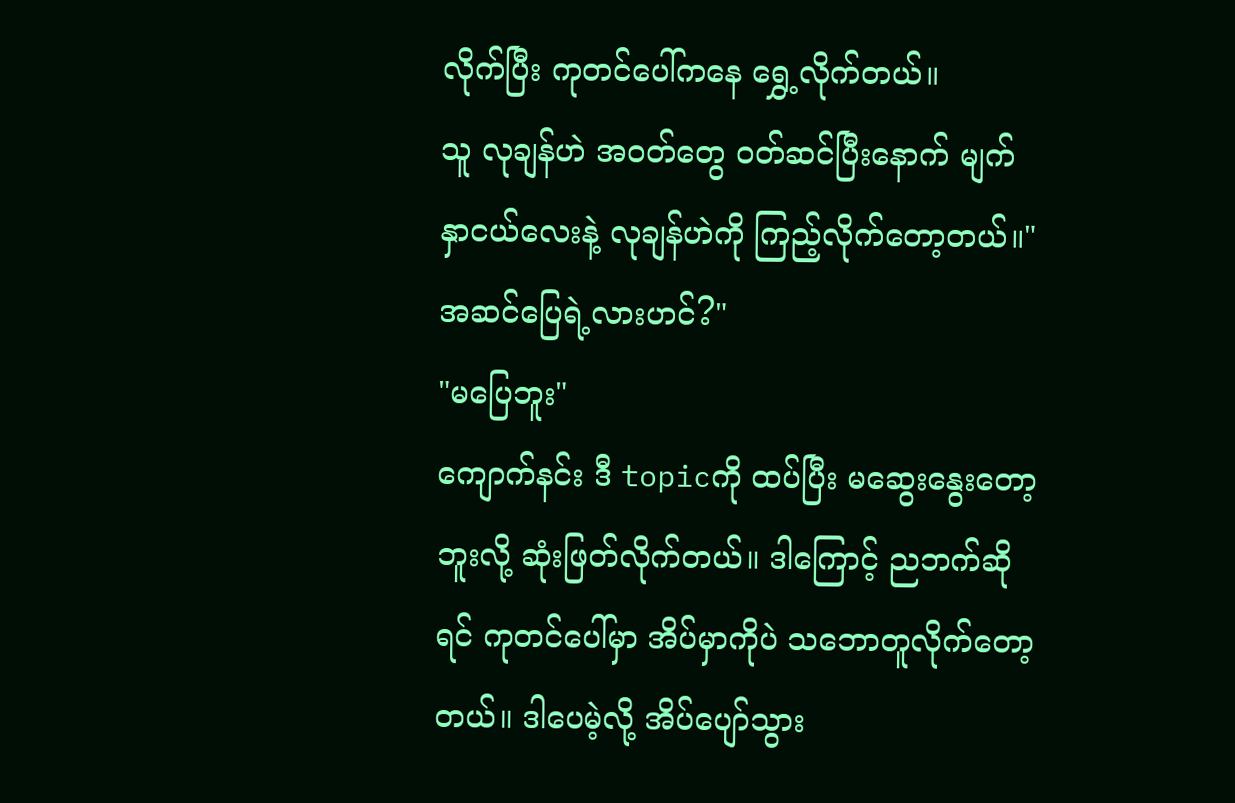လိုက်ပြီး ကုတင်ပေါ်ကနေ ရွှေ့လိုက်တယ်။
သူ လုချန်ဟဲ အဝတ်တွေ ဝတ်ဆင်ပြီးနောက် မျက်နှာငယ်လေးနဲ့ လုချန်ဟဲကို ကြည့်လိုက်တော့တယ်။" အဆင်ပြေရဲ့လားဟင်?"
"မပြေဘူး"
ကျောက်နင်း ဒီ topicကို ထပ်ပြီး မဆွေးနွေးတော့ဘူးလို့ ဆုံးဖြတ်လိုက်တယ်။ ဒါကြောင့် ညဘက်ဆိုရင် ကုတင်ပေါ်မှာ အိပ်မှာကိုပဲ သဘောတူလိုက်တော့တယ်။ ဒါပေမဲ့လို့ အိပ်ပျော်သွား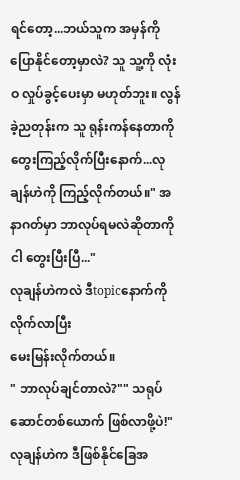ရင်တော့...ဘယ်သူက အမှန်ကို ပြောနိုင်တော့မှာလဲ? သူ သူ့ကို လုံးဝ လှုပ်ခွင့်ပေးမှာ မဟုတ်ဘူး။ လွန်ခဲ့ညတုန်းက သူ ရုန်းကန်နေတာကို
တွေးကြည့်လိုက်ပြီးနောက်...လုချန်ဟဲကို ကြည့်လိုက်တယ်။" အနာဂတ်မှာ ဘာလုပ်ရမလဲဆိုတာကို ငါ တွေးပြီးပြီ..."
လုချန်ဟဲကလဲ ဒီtopicနောက်ကို လိုက်လာပြီး
မေးမြန်းလိုက်တယ်။
" ဘာလုပ်ချင်တာလဲ?"" သရုပ်ဆောင်တစ်ယောက် ဖြစ်လာဖို့ပဲ!"
လုချန်ဟဲက ဒီဖြစ်နိုင်ခြေအ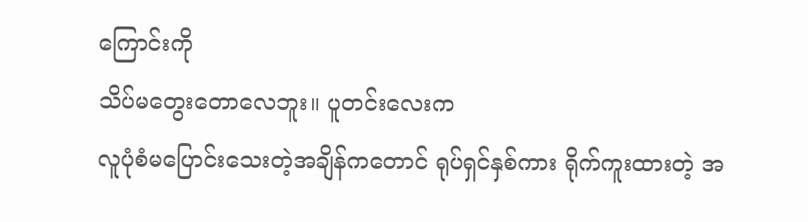ကြောင်းကို
သိပ်မတွေးတောလေဘူး။ ပူတင်းလေးက
လူပုံစံမပြောင်းသေးတဲ့အချိန်ကတောင် ရုပ်ရှင်နှစ်ကား ရိုက်ကူးထားတဲ့ အ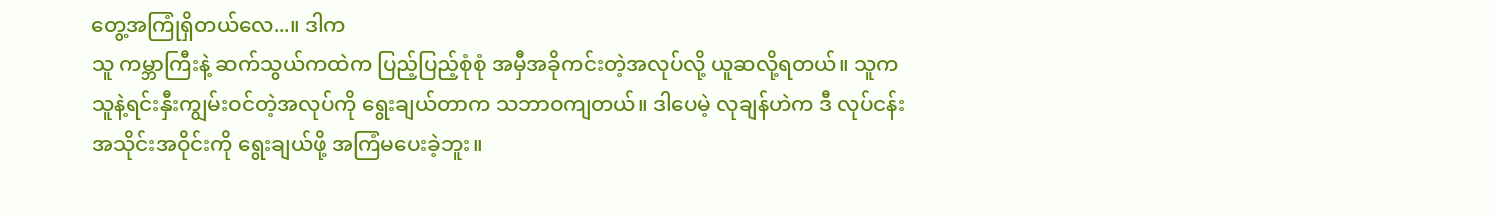တွေ့အကြုံရှိတယ်လေ...။ ဒါက
သူ ကမ္ဘာကြီးနဲ့ ဆက်သွယ်ကထဲက ပြည့်ပြည့်စုံစုံ အမှီအခိုကင်းတဲ့အလုပ်လို့ ယူဆလို့ရတယ်။ သူက သူနဲ့ရင်းနှီးကျွမ်းဝင်တဲ့အလုပ်ကို ရွေးချယ်တာက သဘာဝကျတယ်။ ဒါပေမဲ့ လုချန်ဟဲက ဒီ လုပ်ငန်းအသိုင်းအဝိုင်းကို ရွေးချယ်ဖို့ အကြံမပေးခဲ့ဘူး။